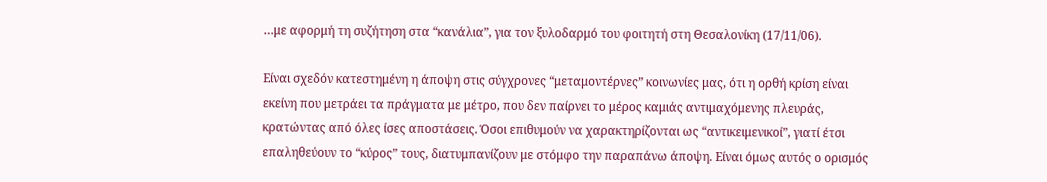…με αφορμή τη συζήτηση στα “κανάλια”, για τον ξυλοδαρμό του φοιτητή στη Θεσαλονίκη (17/11/06).

Είναι σχεδόν κατεστημένη η άποψη στις σύγχρονες “μεταμοντέρνες” κοινωνίες μας, ότι η ορθή κρίση είναι εκείνη που μετράει τα πράγματα με μέτρο, που δεν παίρνει το μέρος καμιάς αντιμαχόμενης πλευράς, κρατώντας από όλες ίσες αποστάσεις. Όσοι επιθυμούν να χαρακτηρίζονται ως “αντικειμενικοί”, γιατί έτσι επαληθεύουν το “κύρος” τους, διατυμπανίζουν με στόμφο την παραπάνω άποψη. Είναι όμως αυτός ο ορισμός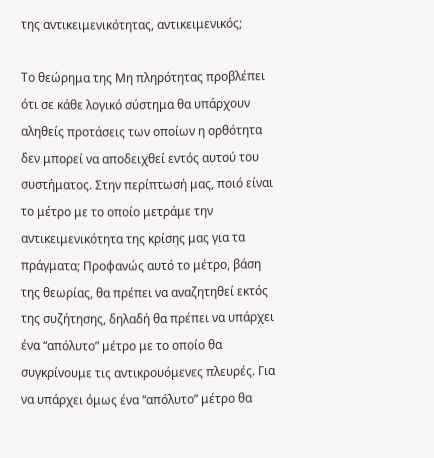της αντικειμενικότητας, αντικειμενικός;

Το θεώρημα της Μη πληρότητας προβλέπει ότι σε κάθε λογικό σύστημα θα υπάρχουν αληθείς προτάσεις των οποίων η ορθότητα δεν μπορεί να αποδειχθεί εντός αυτού του συστήματος. Στην περίπτωσή μας, ποιό είναι το μέτρο με το οποίο μετράμε την αντικειμενικότητα της κρίσης μας για τα πράγματα; Προφανώς αυτό το μέτρο, βάση της θεωρίας, θα πρέπει να αναζητηθεί εκτός της συζήτησης, δηλαδή θα πρέπει να υπάρχει ένα “απόλυτο” μέτρο με το οποίο θα συγκρίνουμε τις αντικρουόμενες πλευρές. Για να υπάρχει όμως ένα “απόλυτο” μέτρο θα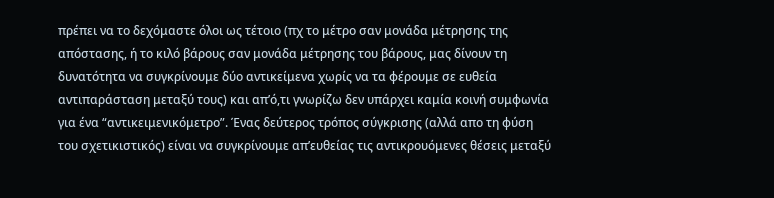πρέπει να το δεχόμαστε όλοι ως τέτοιο (πχ το μέτρο σαν μονάδα μέτρησης της απόστασης, ή το κιλό βάρους σαν μονάδα μέτρησης του βάρους, μας δίνουν τη δυνατότητα να συγκρίνουμε δύο αντικείμενα χωρίς να τα φέρουμε σε ευθεία αντιπαράσταση μεταξύ τους) και απ’ό,τι γνωρίζω δεν υπάρχει καμία κοινή συμφωνία για ένα “αντικειμενικόμετρο”. Ένας δεύτερος τρόπος σύγκρισης (αλλά απο τη φύση του σχετικιστικός) είναι να συγκρίνουμε απ’ευθείας τις αντικρουόμενες θέσεις μεταξύ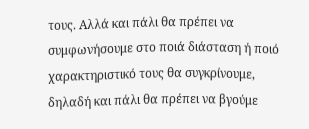τους. Αλλά και πάλι θα πρέπει να συμφωνήσουμε στο ποιά διάσταση ή ποιό χαρακτηριστικό τους θα συγκρίνουμε, δηλαδή και πάλι θα πρέπει να βγούμε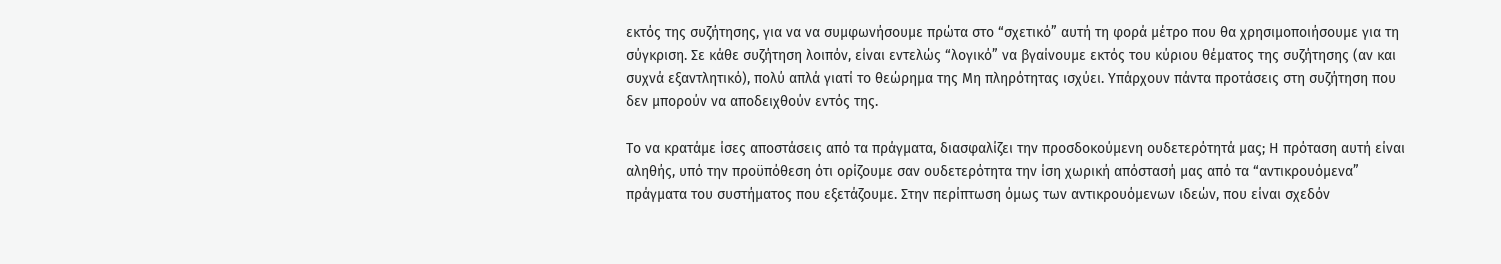εκτός της συζήτησης, για να να συμφωνήσουμε πρώτα στο “σχετικό” αυτή τη φορά μέτρο που θα χρησιμοποιήσουμε για τη σύγκριση. Σε κάθε συζήτηση λοιπόν, είναι εντελώς “λογικό” να βγαίνουμε εκτός του κύριου θέματος της συζήτησης (αν και συχνά εξαντλητικό), πολύ απλά γιατί το θεώρημα της Μη πληρότητας ισχύει. Υπάρχουν πάντα προτάσεις στη συζήτηση που δεν μπορούν να αποδειχθούν εντός της.

Το να κρατάμε ίσες αποστάσεις από τα πράγματα, διασφαλίζει την προσδοκούμενη ουδετερότητά μας; Η πρόταση αυτή είναι αληθής, υπό την προϋπόθεση ότι ορίζουμε σαν ουδετερότητα την ίση χωρική απόστασή μας από τα “αντικρουόμενα” πράγματα του συστήματος που εξετάζουμε. Στην περίπτωση όμως των αντικρουόμενων ιδεών, που είναι σχεδόν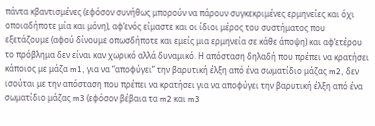πάντα κβαντισμένες (εφόσον συνήθως μπορούν να πάρουν συγκεκριμένες ερμηνείες και όχι οποιαδήποτε μία και μόνη), αφ’ενός είμαστε και οι ίδιοι μέρος του συστήματος που εξετάζουμε (αφού δίνουμε οπωσδήποτε και εμείς μια ερμηνεία σε κάθε άποψη) και αφ’ετέρου το πρόβλημα δεν είναι καν χωρικό αλλά δυναμικό. Η απόσταση δηλαδή που πρέπει να κρατήσει κάποιος με μάζα m1, για να “αποφύγει” την βαρυτική έλξη από ένα σωματίδιο μάζας m2, δεν ισούται με την απόσταση που πρέπει να κρατήσει για να αποφύγει την βαρυτική έλξη από ένα σωματίδιο μάζας m3 (εφόσον βέβαια τα m2 και m3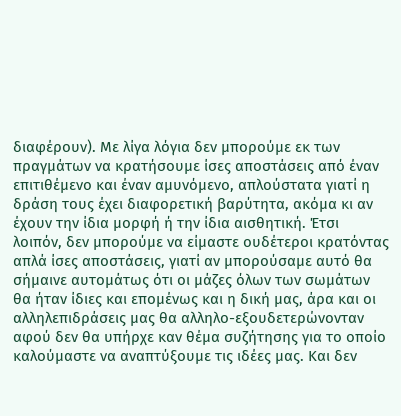διαφέρουν). Με λίγα λόγια δεν μπορούμε εκ των πραγμάτων να κρατήσουμε ίσες αποστάσεις από έναν επιτιθέμενο και έναν αμυνόμενο, απλούστατα γιατί η δράση τους έχει διαφορετική βαρύτητα, ακόμα κι αν έχουν την ίδια μορφή ή την ίδια αισθητική. Έτσι λοιπόν, δεν μπορούμε να είμαστε ουδέτεροι κρατόντας απλά ίσες αποστάσεις, γιατί αν μπορούσαμε αυτό θα σήμαινε αυτομάτως ότι οι μάζες όλων των σωμάτων θα ήταν ίδιες και επομένως και η δική μας, άρα και οι αλληλεπιδράσεις μας θα αλληλο-εξουδετερώνονταν αφού δεν θα υπήρχε καν θέμα συζήτησης για το οποίο καλούμαστε να αναπτύξουμε τις ιδέες μας. Και δεν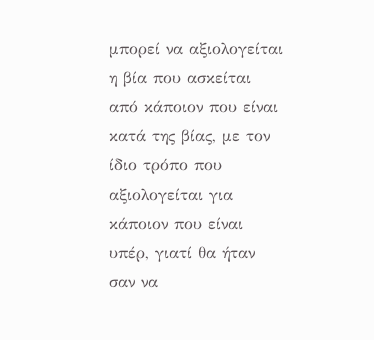μπορεί να αξιολογείται η βία που ασκείται από κάποιον που είναι κατά της βίας, με τον ίδιο τρόπο που αξιολογείται για κάποιον που είναι υπέρ, γιατί θα ήταν σαν να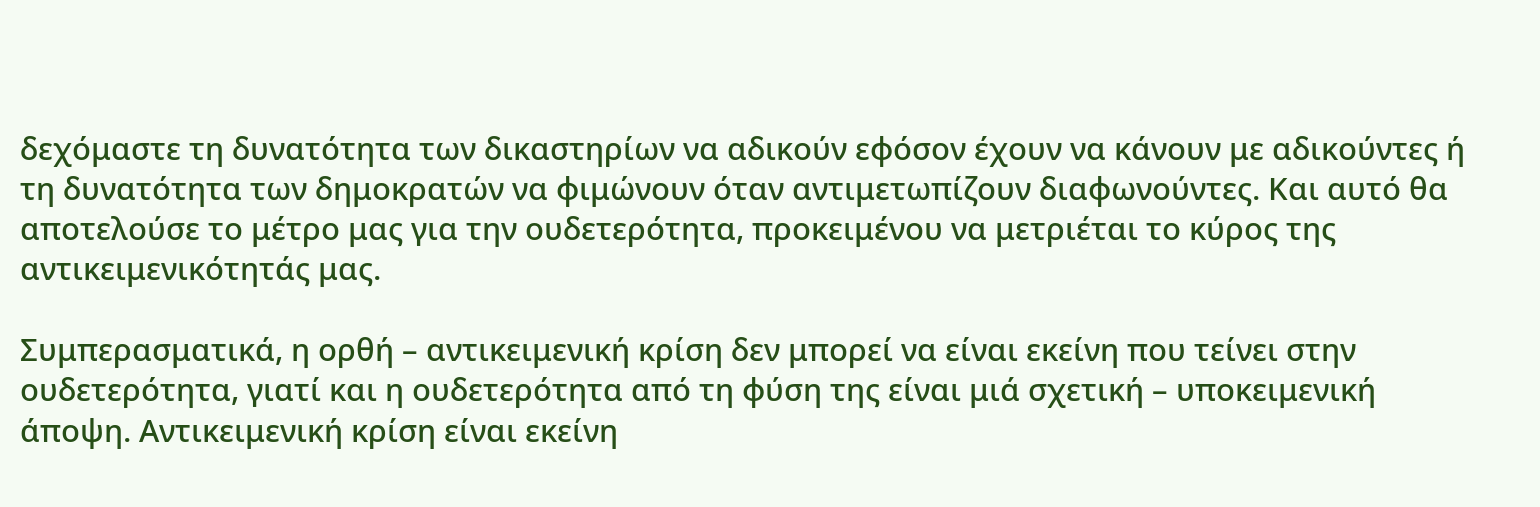δεχόμαστε τη δυνατότητα των δικαστηρίων να αδικούν εφόσον έχουν να κάνουν με αδικούντες ή τη δυνατότητα των δημοκρατών να φιμώνουν όταν αντιμετωπίζουν διαφωνούντες. Και αυτό θα αποτελούσε το μέτρο μας για την ουδετερότητα, προκειμένου να μετριέται το κύρος της αντικειμενικότητάς μας.

Συμπερασματικά, η ορθή – αντικειμενική κρίση δεν μπορεί να είναι εκείνη που τείνει στην ουδετερότητα, γιατί και η ουδετερότητα από τη φύση της είναι μιά σχετική – υποκειμενική άποψη. Αντικειμενική κρίση είναι εκείνη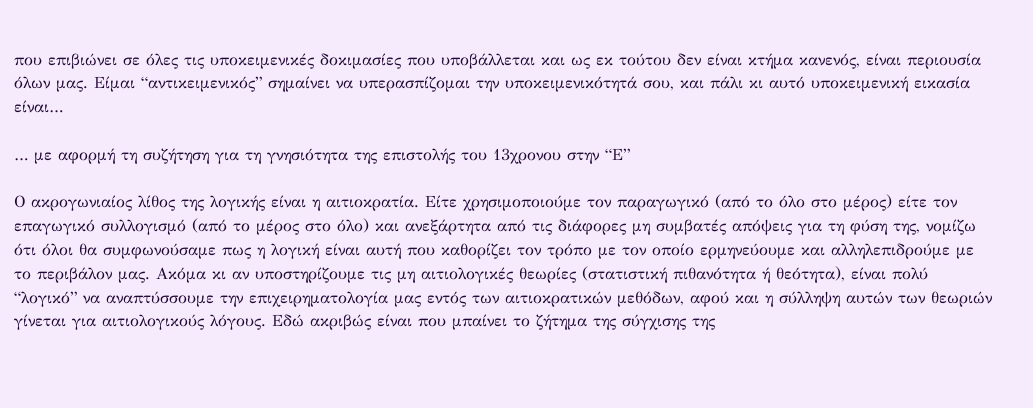που επιβιώνει σε όλες τις υποκειμενικές δοκιμασίες που υποβάλλεται και ως εκ τούτου δεν είναι κτήμα κανενός, είναι περιουσία όλων μας. Είμαι “αντικειμενικός” σημαίνει να υπερασπίζομαι την υποκειμενικότητά σου, και πάλι κι αυτό υποκειμενική εικασία είναι…

… με αφορμή τη συζήτηση για τη γνησιότητα της επιστολής του 13χρονου στην “Ε”

Ο ακρογωνιαίος λίθος της λογικής είναι η αιτιοκρατία. Είτε χρησιμοποιούμε τον παραγωγικό (από το όλο στο μέρος) είτε τον επαγωγικό συλλογισμό (από το μέρος στο όλο) και ανεξάρτητα από τις διάφορες μη συμβατές απόψεις για τη φύση της, νομίζω ότι όλοι θα συμφωνούσαμε πως η λογική είναι αυτή που καθορίζει τον τρόπο με τον οποίο ερμηνεύουμε και αλληλεπιδρούμε με το περιβάλον μας. Ακόμα κι αν υποστηρίζουμε τις μη αιτιολογικές θεωρίες (στατιστική πιθανότητα ή θεότητα), είναι πολύ “λογικό” να αναπτύσσουμε την επιχειρηματολογία μας εντός των αιτιοκρατικών μεθόδων, αφού και η σύλληψη αυτών των θεωριών γίνεται για αιτιολογικούς λόγους. Εδώ ακριβώς είναι που μπαίνει το ζήτημα της σύγχισης της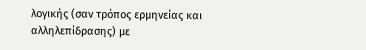λογικής (σαν τρόπος ερμηνείας και αλληλεπίδρασης) με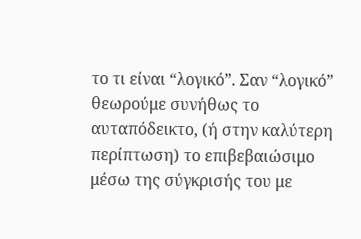το τι είναι “λογικό”. Σαν “λογικό” θεωρούμε συνήθως το αυταπόδεικτο, (ή στην καλύτερη περίπτωση) το επιβεβαιώσιμο μέσω της σύγκρισής του με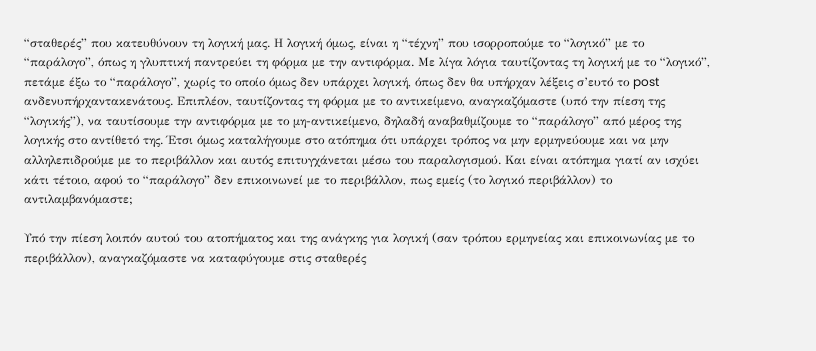“σταθερές” που κατευθύνουν τη λογική μας. Η λογική όμως, είναι η “τέχνη” που ισορροπούμε το “λογικό” με το “παράλογο”, όπως η γλυπτική παντρεύει τη φόρμα με την αντιφόρμα. Με λίγα λόγια ταυτίζοντας τη λογική με το “λογικό”, πετάμε έξω το “παράλογο”, χωρίς το οποίο όμως δεν υπάρχει λογική, όπως δεν θα υπήρχαν λέξεις σ’ευτό το post ανδενυπήρχαντακενάτους. Επιπλέον, ταυτίζοντας τη φόρμα με το αντικείμενο, αναγκαζόμαστε (υπό την πίεση της “λογικής”), να ταυτίσουμε την αντιφόρμα με το μη-αντικείμενο, δηλαδή αναβαθμίζουμε το “παράλογο” από μέρος της λογικής στο αντίθετό της. Έτσι όμως καταλήγουμε στο ατόπημα ότι υπάρχει τρόπος να μην ερμηνεύουμε και να μην αλληλεπιδρούμε με το περιβάλλον και αυτός επιτυγχάνεται μέσω του παραλογισμού. Και είναι ατόπημα γιατί αν ισχύει κάτι τέτοιο, αφού το “παράλογο” δεν επικοινωνεί με το περιβάλλον, πως εμείς (το λογικό περιβάλλον) το αντιλαμβανόμαστε;

Υπό την πίεση λοιπόν αυτού του ατοπήματος και της ανάγκης για λογική (σαν τρόπου ερμηνείας και επικοινωνίας με το περιβάλλον), αναγκαζόμαστε να καταφύγουμε στις σταθερές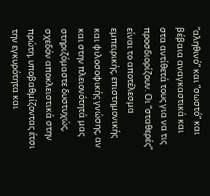“αληθινό” και “σωστό” και βέβαια αναγκαστικά και στα αντίθετά τους για να τις προσδιορίζουν. Oι “σταθερές” είναι το αποτέλεσμα εμπειρικής, επιστημονικής και φιλοσοφικής γνώσης, αν και στην πλειονότητά μας στηριζόμαστε δυστυχώς, σχεδόν αποκλειστικά στην πρώτη, υποβαθμίζοντας έτσι την εγκυρότητα και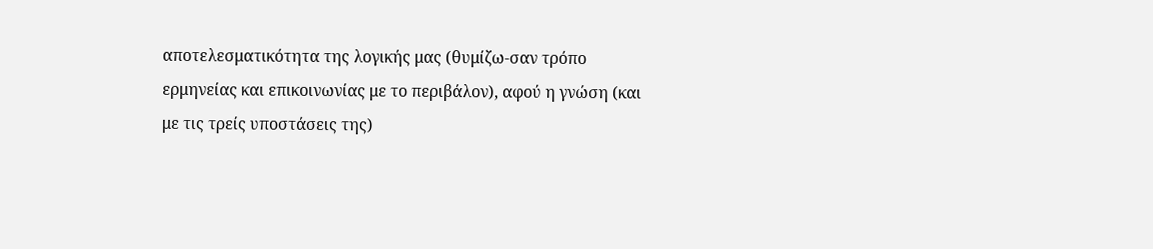αποτελεσματικότητα της λογικής μας (θυμίζω-σαν τρόπο ερμηνείας και επικοινωνίας με το περιβάλον), αφού η γνώση (και με τις τρείς υποστάσεις της)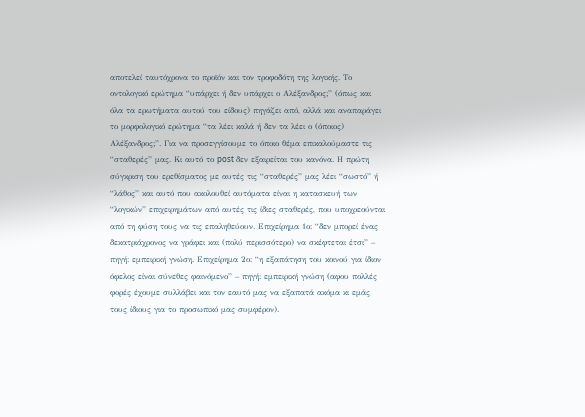αποτελεί ταυτόχρονα το προϊόν και τον τροφοδότη της λογικής. Το οντολογικό ερώτημα “υπάρχει ή δεν υπάρχει ο Αλέξανδρος;” (όπως και όλα τα ερωτήματα αυτού του είδους) πηγάζει από, αλλά και αναπαράγει το μορφολογικό ερώτημα “τα λέει καλά ή δεν τα λέει ο (όποιος) Αλέξανδρος;”. Για να προσεγγίσουμε το όποιο θέμα επικαλούμαστε τις “σταθερές” μας. Κι αυτό το post δεν εξαιρείται του κανόνα. Η πρώτη σύγκριση του ερεθίσματος με αυτές τις “σταθερές” μας λέει “σωστό” ή “λάθος” και αυτό που ακολουθεί αυτόματα είναι η κατασκευή των “λογικών” επιχειρημάτων από αυτές τις ίδιες σταθερές, που υποχρεούνται από τη φύση τους να τις επαληθεύουν. Επιχείρημα 1ο: “δεν μπορεί ένας δεκατριάχρονος να γράφει και (πολύ περισσότερο) να σκέφτεται έτσι” – πηγή: εμπειρική γνώση. Επιχείρημα 2ο: “η εξαπάτηση του κοινού για ίδιον όφελος είναι σύνεθες φαινόμενο” – πηγή: εμπειρική γνώση (αφου πολλές φορές έχουμε συλλάβει και τον εαυτό μας να εξαπατά ακόμα κι εμάς τους ίδιους για το προσωπικό μας συμφέρον).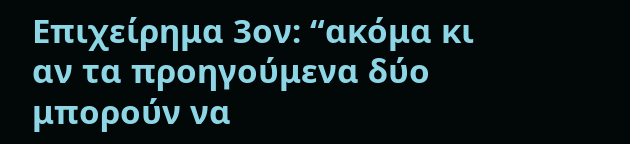Επιχείρημα 3ον: “ακόμα κι αν τα προηγούμενα δύο μπορούν να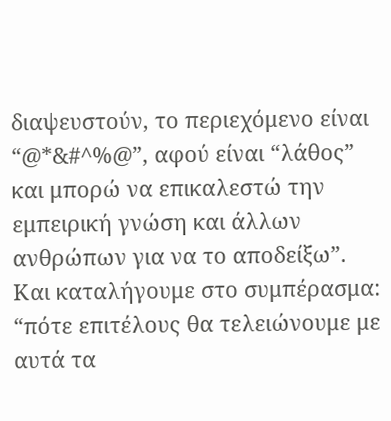διαψευστούν, το περιεχόμενο είναι “@*&#^%@”, αφού είναι “λάθος” και μπορώ να επικαλεστώ την εμπειρική γνώση και άλλων ανθρώπων για να το αποδείξω”. Και καταλήγουμε στο συμπέρασμα: “πότε επιτέλους θα τελειώνουμε με αυτά τα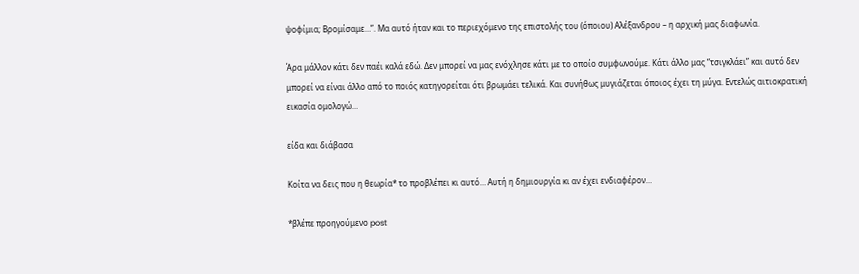ψοφίμια; Βρομίσαμε…”. Μα αυτό ήταν και το περιεχόμενο της επιστολής του (όποιου) Αλέξανδρου – η αρχική μας διαφωνία.

Άρα μάλλον κάτι δεν παέι καλά εδώ. Δεν μπορεί να μας ενόχλησε κάτι με το οποίο συμφωνούμε. Κάτι άλλο μας “τσιγκλάει” και αυτό δεν μπορεί να είναι άλλο από το ποιός κατηγορείται ότι βρωμάει τελικά. Και συνήθως μυγιάζεται όποιος έχει τη μύγα. Εντελώς αιτιοκρατική εικασία ομολογώ…

είδα και διάβασα

Κοίτα να δεις που η θεωρία* το προβλέπει κι αυτό… Αυτή η δημιουργία κι αν έχει ενδιαφέρον…

*βλέπε προηγούμενο post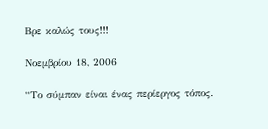Βρε καλώς τους!!!

Νοεμβρίου 18, 2006

“Το σύμπαν είναι ένας περίεργος τόπος.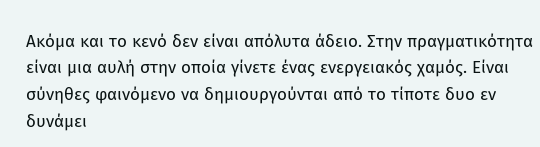Ακόμα και το κενό δεν είναι απόλυτα άδειο. Στην πραγματικότητα είναι μια αυλή στην οποία γίνετε ένας ενεργειακός χαμός. Είναι σύνηθες φαινόμενο να δημιουργούνται από το τίποτε δυο εν δυνάμει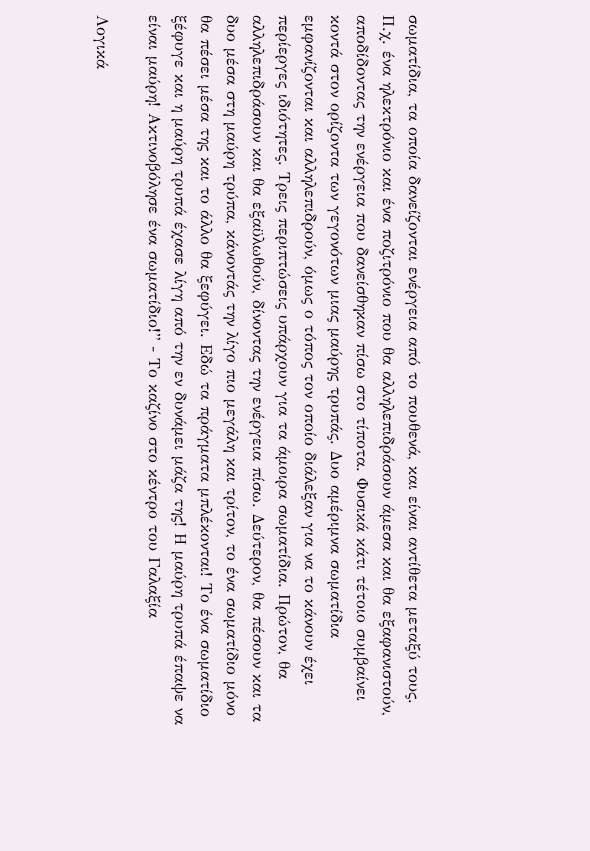σωματίδια, τα οποία δανείζονται ενέργεια από το πουθενά, και είναι αντίθετα μεταξύ τους. Π.χ. ένα ηλεκτρόνιο και ένα ποζιτρόνιο που θα αλληλεπιδράσουν άμεσα και θα εξαφανιστούν, αποδίδοντας την ενέργεια που δανείσθηκαν πίσω στο τίποτα. Φυσικά κάτι τέτοιο συμβαίνει κοντά στον ορίζοντα των γεγονότων μιας μαύρης τρυπάς. Δυο αμέριμνα σωματίδια εμφανίζονται και αλληλεπιδρούν, όμως ο τόπος τον οποίο διάλεξαν για να το κάνουν έχει περίεργες ιδιότητες. Τρεις περιπτώσεις υπάρχουν για τα άμοιρα σωματίδια. Πρώτον, θα αλληλεπιδράσουν και θα εξαϋλωθούν, δίνοντας την ενέργεια πίσω. Δεύτερον, θα πέσουν και τα δυο μέσα στη μαύρη τρύπα, κάνοντάς την λίγο πιο μεγάλη και τρίτον, το ένα σωματίδιο μόνο θα πέσει μέσα της και το άλλο θα ξεφύγει. Εδώ τα πράγματα μπλέκονται! Το ένα σωματίδιο ξέφυγε και η μαύρη τρυπά έχασε λίγη από την εν δυνάμει μάζα της! Η μαύρη τρυπά έπαψε να είναι μαύρη! Ακτινοβόλησε ένα σωματίδιο!” - Το καζίνο στο κέντρο του Γαλαξία

Λογικά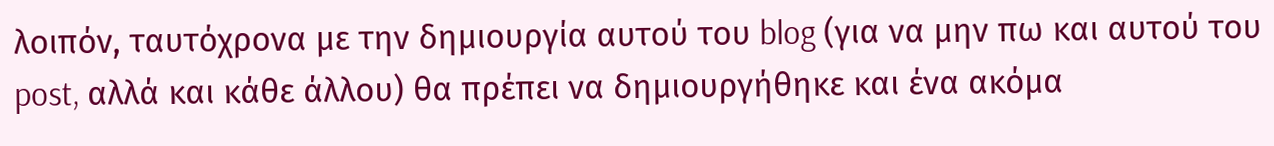λοιπόν, ταυτόχρονα με την δημιουργία αυτού του blog (για να μην πω και αυτού του post, αλλά και κάθε άλλου) θα πρέπει να δημιουργήθηκε και ένα ακόμα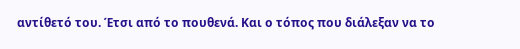αντίθετό του. Έτσι από το πουθενά. Και ο τόπος που διάλεξαν να το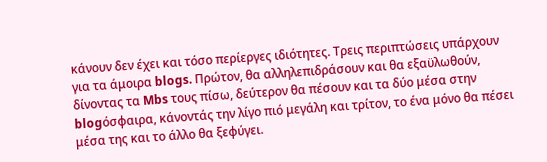κάνουν δεν έχει και τόσο περίεργες ιδιότητες. Τρεις περιπτώσεις υπάρχουν για τα άμοιρα blogs. Πρώτον, θα αλληλεπιδράσουν και θα εξαϋλωθούν, δίνοντας τα Mbs τους πίσω, δεύτερον θα πέσουν και τα δύο μέσα στην blogόσφαιρα, κάνοντάς την λίγο πιό μεγάλη και τρίτον, το ένα μόνο θα πέσει μέσα της και το άλλο θα ξεφύγει.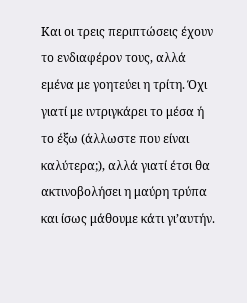Και οι τρεις περιπτώσεις έχουν το ενδιαφέρον τους, αλλά εμένα με γοητεύει η τρίτη. Όχι γιατί με ιντριγκάρει το μέσα ή το έξω (άλλωστε που είναι καλύτερα;), αλλά γιατί έτσι θα ακτινοβολήσει η μαύρη τρύπα και ίσως μάθουμε κάτι γι’αυτήν.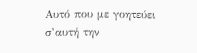Αυτό που με γοητεύει σ’αυτή την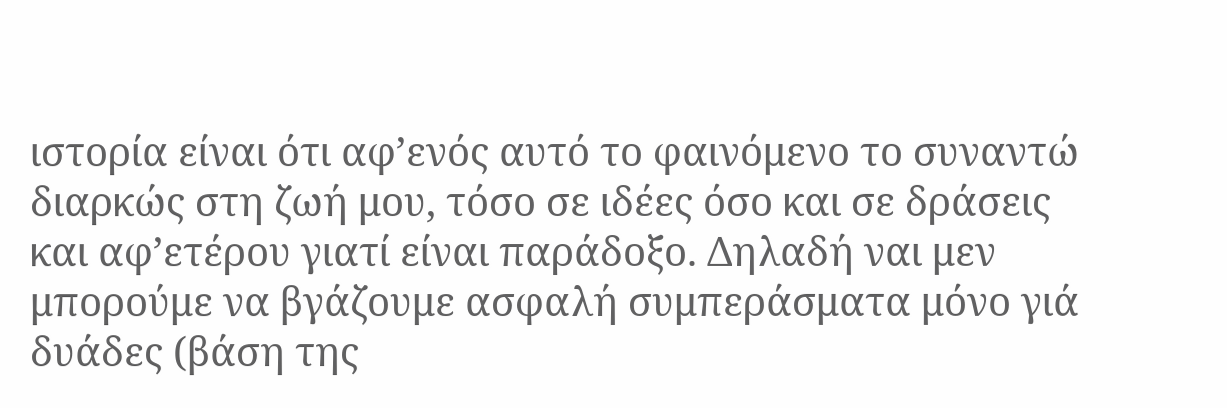ιστορία είναι ότι αφ’ενός αυτό το φαινόμενο το συναντώ διαρκώς στη ζωή μου, τόσο σε ιδέες όσο και σε δράσεις και αφ’ετέρου γιατί είναι παράδοξο. Δηλαδή ναι μεν μπορούμε να βγάζουμε ασφαλή συμπεράσματα μόνο γιά δυάδες (βάση της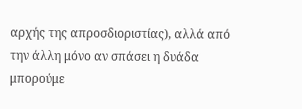αρχής της απροσδιοριστίας), αλλά από την άλλη μόνο αν σπάσει η δυάδα μπορούμε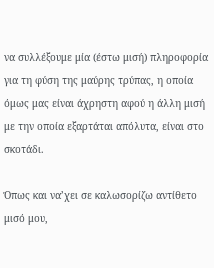να συλλέξουμε μία (έστω μισή) πληροφορία για τη φύση της μαύρης τρύπας, η οποία όμως μας είναι άχρηστη αφού η άλλη μισή με την οποία εξαρτάται απόλυτα, είναι στο σκοτάδι.

Όπως και να’χει σε καλωσορίζω αντίθετο μισό μου,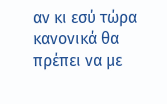αν κι εσύ τώρα κανονικά θα πρέπει να με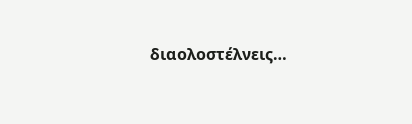διαολοστέλνεις…